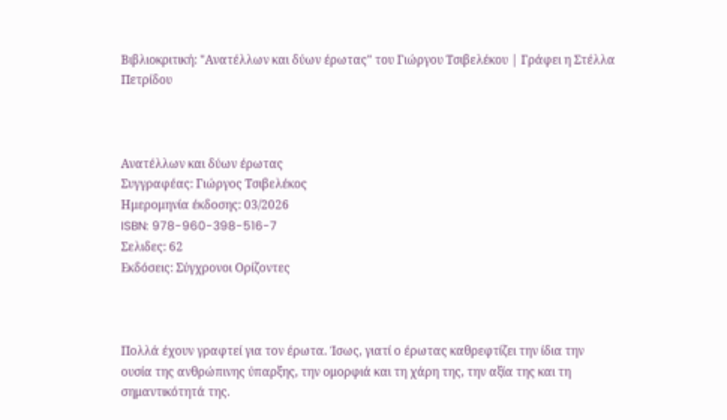Βιβλιοκριτική: "Ανατέλλων και δύων έρωτας" του Γιώργου Τσιβελέκου | Γράφει η Στέλλα Πετρίδου



Ανατέλλων και δύων έρωτας
Συγγραφέας: Γιώργος Τσιβελέκος
Ημερομηνία έκδοσης: 03/2026
ISBN: 978-960-398-516-7
Σελιδες: 62
Εκδόσεις: Σύγχρονοι Ορίζοντες



Πολλά έχουν γραφτεί για τον έρωτα. Ίσως, γιατί ο έρωτας καθρεφτίζει την ίδια την ουσία της ανθρώπινης ύπαρξης, την ομορφιά και τη χάρη της, την αξία της και τη σημαντικότητά της.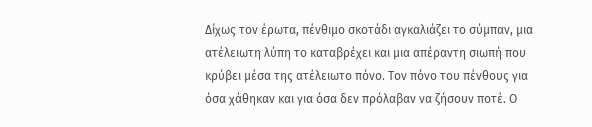Δίχως τον έρωτα, πένθιμο σκοτάδι αγκαλιάζει το σύμπαν, μια ατέλειωτη λύπη το καταβρέχει και μια απέραντη σιωπή που κρύβει μέσα της ατέλειωτο πόνο. Τον πόνο του πένθους για όσα χάθηκαν και για όσα δεν πρόλαβαν να ζήσουν ποτέ. Ο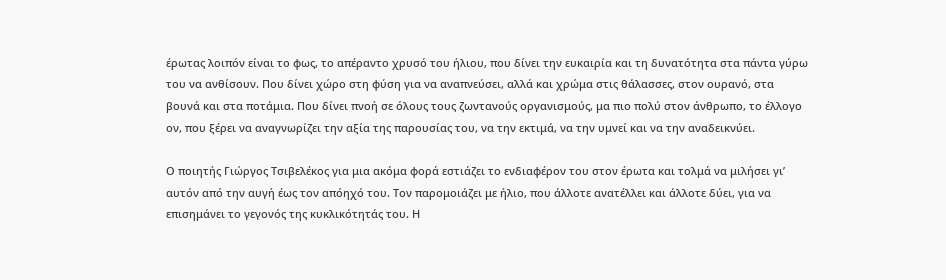έρωτας λοιπόν είναι το φως, το απέραντο χρυσό του ήλιου, που δίνει την ευκαιρία και τη δυνατότητα στα πάντα γύρω του να ανθίσουν. Που δίνει χώρο στη φύση για να αναπνεύσει, αλλά και χρώμα στις θάλασσες, στον ουρανό, στα βουνά και στα ποτάμια. Που δίνει πνοή σε όλους τους ζωντανούς οργανισμούς, μα πιο πολύ στον άνθρωπο, το έλλογο ον, που ξέρει να αναγνωρίζει την αξία της παρουσίας του, να την εκτιμά, να την υμνεί και να την αναδεικνύει.

Ο ποιητής Γιώργος Τσιβελέκος για μια ακόμα φορά εστιάζει το ενδιαφέρον του στον έρωτα και τολμά να μιλήσει γι’ αυτόν από την αυγή έως τον απόηχό του. Τον παρομοιάζει με ήλιο, που άλλοτε ανατέλλει και άλλοτε δύει, για να επισημάνει το γεγονός της κυκλικότητάς του. Η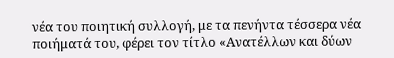νέα του ποιητική συλλογή, με τα πενήντα τέσσερα νέα ποιήματά του, φέρει τον τίτλο «Ανατέλλων και δύων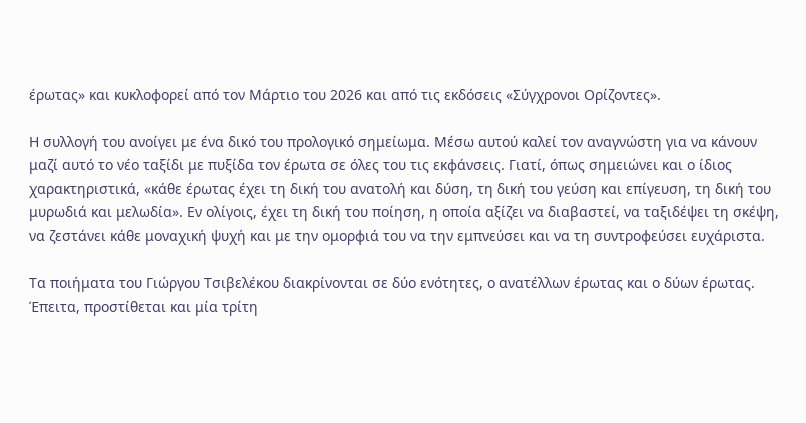έρωτας» και κυκλοφορεί από τον Μάρτιο του 2026 και από τις εκδόσεις «Σύγχρονοι Ορίζοντες».

Η συλλογή του ανοίγει με ένα δικό του προλογικό σημείωμα. Μέσω αυτού καλεί τον αναγνώστη για να κάνουν μαζί αυτό το νέο ταξίδι με πυξίδα τον έρωτα σε όλες του τις εκφάνσεις. Γιατί, όπως σημειώνει και ο ίδιος χαρακτηριστικά, «κάθε έρωτας έχει τη δική του ανατολή και δύση, τη δική του γεύση και επίγευση, τη δική του μυρωδιά και μελωδία». Εν ολίγοις, έχει τη δική του ποίηση, η οποία αξίζει να διαβαστεί, να ταξιδέψει τη σκέψη, να ζεστάνει κάθε μοναχική ψυχή και με την ομορφιά του να την εμπνεύσει και να τη συντροφεύσει ευχάριστα.

Τα ποιήματα του Γιώργου Τσιβελέκου διακρίνονται σε δύο ενότητες, ο ανατέλλων έρωτας και ο δύων έρωτας. Έπειτα, προστίθεται και μία τρίτη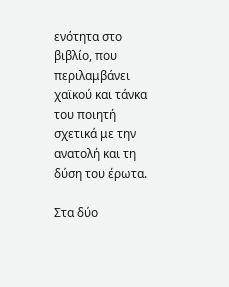ενότητα στο βιβλίο, που περιλαμβάνει χαϊκού και τάνκα του ποιητή σχετικά με την ανατολή και τη δύση του έρωτα.

Στα δύο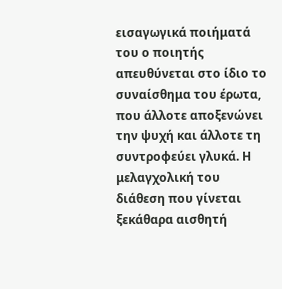εισαγωγικά ποιήματά του ο ποιητής απευθύνεται στο ίδιο το συναίσθημα του έρωτα, που άλλοτε αποξενώνει την ψυχή και άλλοτε τη συντροφεύει γλυκά. Η μελαγχολική του διάθεση που γίνεται ξεκάθαρα αισθητή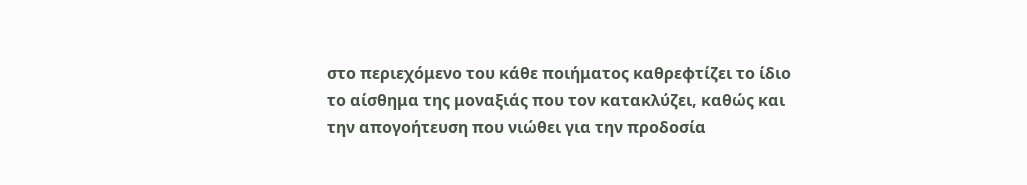στο περιεχόμενο του κάθε ποιήματος καθρεφτίζει το ίδιο το αίσθημα της μοναξιάς που τον κατακλύζει, καθώς και την απογοήτευση που νιώθει για την προδοσία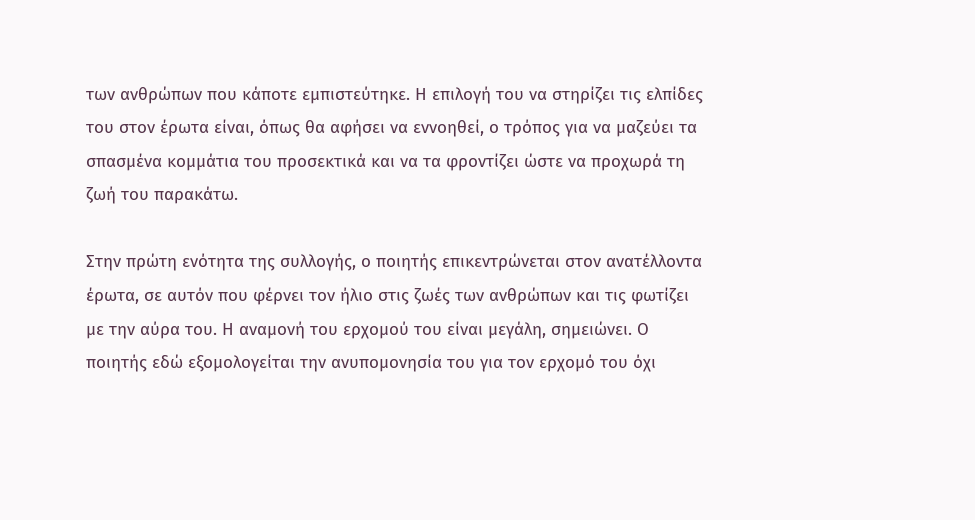των ανθρώπων που κάποτε εμπιστεύτηκε. Η επιλογή του να στηρίζει τις ελπίδες του στον έρωτα είναι, όπως θα αφήσει να εννοηθεί, ο τρόπος για να μαζεύει τα σπασμένα κομμάτια του προσεκτικά και να τα φροντίζει ώστε να προχωρά τη ζωή του παρακάτω.

Στην πρώτη ενότητα της συλλογής, ο ποιητής επικεντρώνεται στον ανατέλλοντα έρωτα, σε αυτόν που φέρνει τον ήλιο στις ζωές των ανθρώπων και τις φωτίζει με την αύρα του. Η αναμονή του ερχομού του είναι μεγάλη, σημειώνει. Ο ποιητής εδώ εξομολογείται την ανυπομονησία του για τον ερχομό του όχι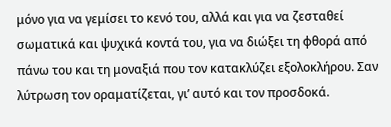μόνο για να γεμίσει το κενό του, αλλά και για να ζεσταθεί σωματικά και ψυχικά κοντά του, για να διώξει τη φθορά από πάνω του και τη μοναξιά που τον κατακλύζει εξολοκλήρου. Σαν λύτρωση τον οραματίζεται, γι’ αυτό και τον προσδοκά.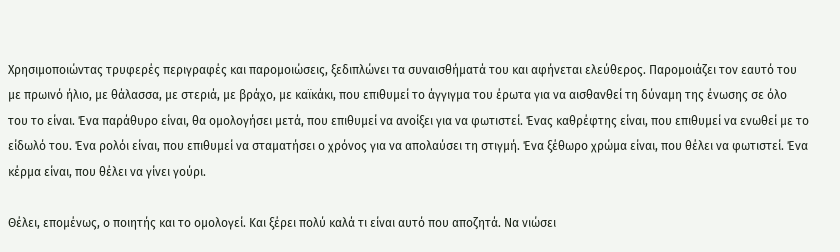Χρησιμοποιώντας τρυφερές περιγραφές και παρομοιώσεις, ξεδιπλώνει τα συναισθήματά του και αφήνεται ελεύθερος. Παρομοιάζει τον εαυτό του με πρωινό ήλιο, με θάλασσα, με στεριά, με βράχο, με καϊκάκι, που επιθυμεί το άγγιγμα του έρωτα για να αισθανθεί τη δύναμη της ένωσης σε όλο του το είναι. Ένα παράθυρο είναι, θα ομολογήσει μετά, που επιθυμεί να ανοίξει για να φωτιστεί. Ένας καθρέφτης είναι, που επιθυμεί να ενωθεί με το είδωλό του. Ένα ρολόι είναι, που επιθυμεί να σταματήσει ο χρόνος για να απολαύσει τη στιγμή. Ένα ξέθωρο χρώμα είναι, που θέλει να φωτιστεί. Ένα κέρμα είναι, που θέλει να γίνει γούρι.

Θέλει, επομένως, ο ποιητής και το ομολογεί. Και ξέρει πολύ καλά τι είναι αυτό που αποζητά. Να νιώσει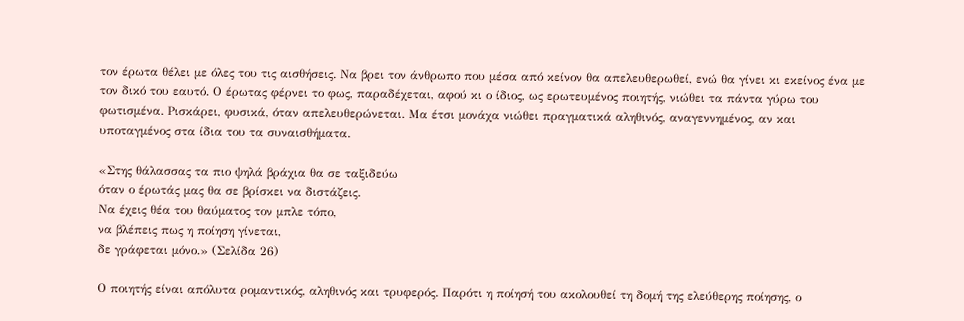τον έρωτα θέλει με όλες του τις αισθήσεις. Να βρει τον άνθρωπο που μέσα από κείνον θα απελευθερωθεί, ενώ θα γίνει κι εκείνος ένα με τον δικό του εαυτό. Ο έρωτας φέρνει το φως, παραδέχεται, αφού κι ο ίδιος, ως ερωτευμένος ποιητής, νιώθει τα πάντα γύρω του φωτισμένα. Ρισκάρει, φυσικά, όταν απελευθερώνεται. Μα έτσι μονάχα νιώθει πραγματικά αληθινός, αναγεννημένος, αν και υποταγμένος στα ίδια του τα συναισθήματα.

«Στης θάλασσας τα πιο ψηλά βράχια θα σε ταξιδεύω
όταν ο έρωτάς μας θα σε βρίσκει να διστάζεις.
Να έχεις θέα του θαύματος τον μπλε τόπο,
να βλέπεις πως η ποίηση γίνεται,
δε γράφεται μόνο.» (Σελίδα 26)

Ο ποιητής είναι απόλυτα ρομαντικός, αληθινός και τρυφερός. Παρότι η ποίησή του ακολουθεί τη δομή της ελεύθερης ποίησης, ο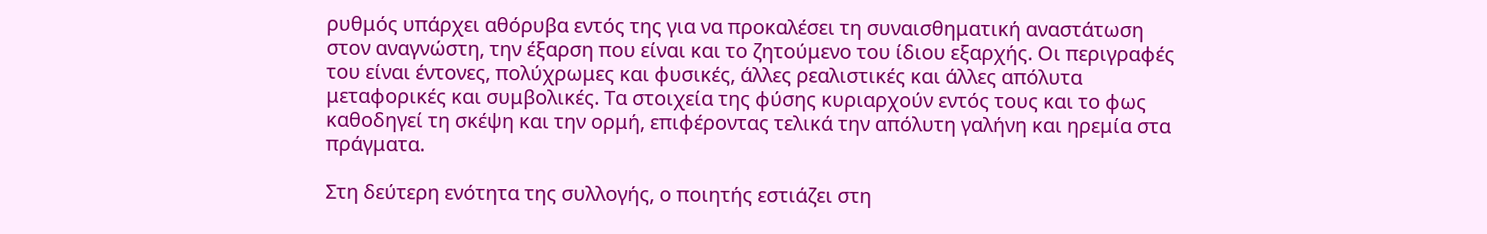ρυθμός υπάρχει αθόρυβα εντός της για να προκαλέσει τη συναισθηματική αναστάτωση στον αναγνώστη, την έξαρση που είναι και το ζητούμενο του ίδιου εξαρχής. Οι περιγραφές του είναι έντονες, πολύχρωμες και φυσικές, άλλες ρεαλιστικές και άλλες απόλυτα μεταφορικές και συμβολικές. Τα στοιχεία της φύσης κυριαρχούν εντός τους και το φως καθοδηγεί τη σκέψη και την ορμή, επιφέροντας τελικά την απόλυτη γαλήνη και ηρεμία στα πράγματα.

Στη δεύτερη ενότητα της συλλογής, ο ποιητής εστιάζει στη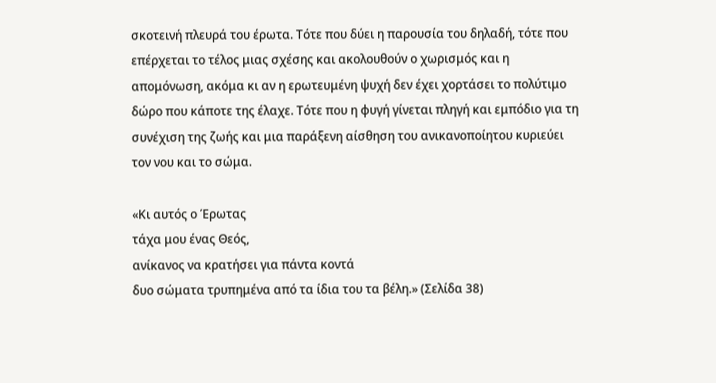σκοτεινή πλευρά του έρωτα. Τότε που δύει η παρουσία του δηλαδή, τότε που επέρχεται το τέλος μιας σχέσης και ακολουθούν ο χωρισμός και η απομόνωση, ακόμα κι αν η ερωτευμένη ψυχή δεν έχει χορτάσει το πολύτιμο δώρο που κάποτε της έλαχε. Τότε που η φυγή γίνεται πληγή και εμπόδιο για τη συνέχιση της ζωής και μια παράξενη αίσθηση του ανικανοποίητου κυριεύει τον νου και το σώμα.

«Κι αυτός ο Έρωτας
τάχα μου ένας Θεός,
ανίκανος να κρατήσει για πάντα κοντά
δυο σώματα τρυπημένα από τα ίδια του τα βέλη.» (Σελίδα 38)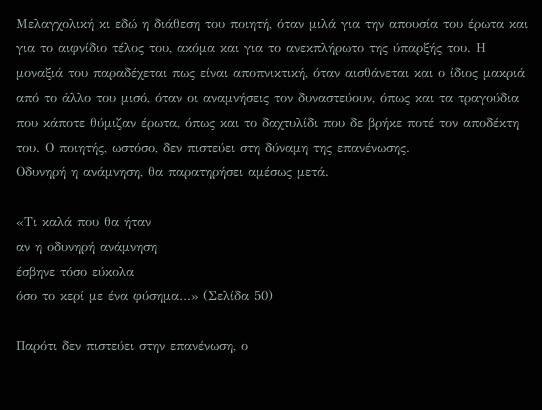Μελαγχολική κι εδώ η διάθεση του ποιητή, όταν μιλά για την απουσία του έρωτα και για το αιφνίδιο τέλος του, ακόμα και για το ανεκπλήρωτο της ύπαρξής του. Η μοναξιά του παραδέχεται πως είναι αποπνικτική, όταν αισθάνεται και ο ίδιος μακριά από το άλλο του μισό, όταν οι αναμνήσεις τον δυναστεύουν, όπως και τα τραγούδια που κάποτε θύμιζαν έρωτα, όπως και το δαχτυλίδι που δε βρήκε ποτέ τον αποδέκτη του. Ο ποιητής, ωστόσο, δεν πιστεύει στη δύναμη της επανένωσης.
Οδυνηρή η ανάμνηση, θα παρατηρήσει αμέσως μετά.

«Τι καλά που θα ήταν
αν η οδυνηρή ανάμνηση
έσβηνε τόσο εύκολα
όσο το κερί με ένα φύσημα…» (Σελίδα 50)

Παρότι δεν πιστεύει στην επανένωση, ο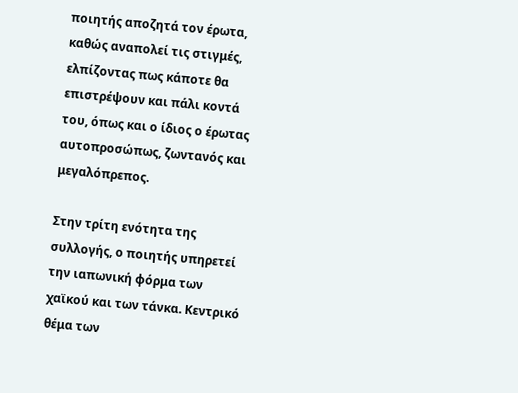ποιητής αποζητά τον έρωτα, καθώς αναπολεί τις στιγμές, ελπίζοντας πως κάποτε θα επιστρέψουν και πάλι κοντά του, όπως και ο ίδιος ο έρωτας αυτοπροσώπως, ζωντανός και μεγαλόπρεπος.

Στην τρίτη ενότητα της συλλογής, ο ποιητής υπηρετεί την ιαπωνική φόρμα των χαϊκού και των τάνκα. Κεντρικό θέμα των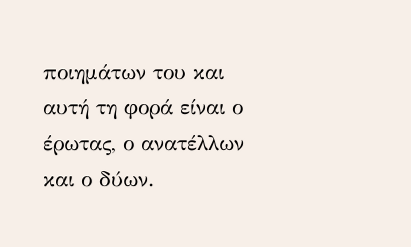ποιημάτων του και αυτή τη φορά είναι ο έρωτας, ο ανατέλλων και ο δύων.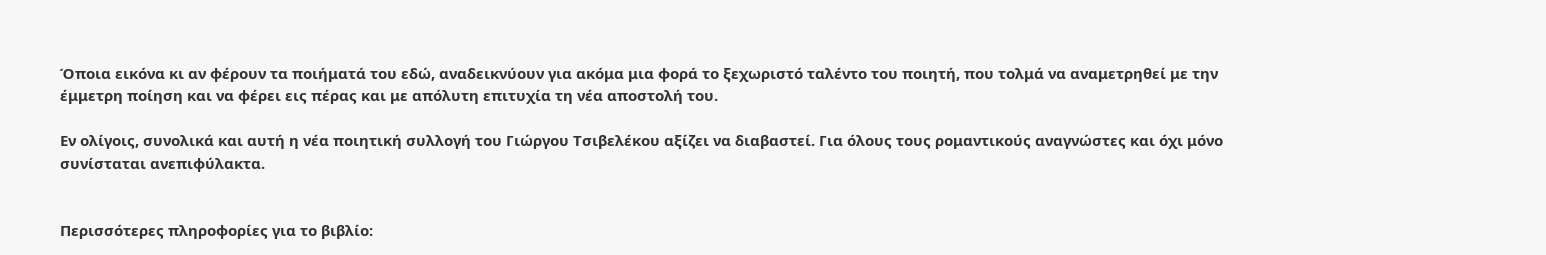Όποια εικόνα κι αν φέρουν τα ποιήματά του εδώ, αναδεικνύουν για ακόμα μια φορά το ξεχωριστό ταλέντο του ποιητή, που τολμά να αναμετρηθεί με την έμμετρη ποίηση και να φέρει εις πέρας και με απόλυτη επιτυχία τη νέα αποστολή του.

Εν ολίγοις, συνολικά και αυτή η νέα ποιητική συλλογή του Γιώργου Τσιβελέκου αξίζει να διαβαστεί. Για όλους τους ρομαντικούς αναγνώστες και όχι μόνο συνίσταται ανεπιφύλακτα.


Περισσότερες πληροφορίες για το βιβλίο: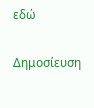εδώ

Δημοσίευση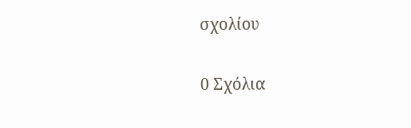σχολίου

0 Σχόλια